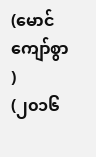(မောင်ကျော်စွာ )
(၂၀၁၆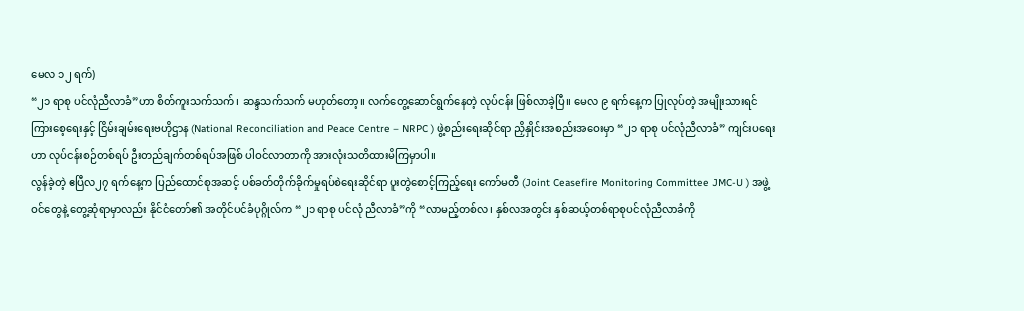မေလ ၁၂ ရက်)
“၂၁ ရာစု ပင်လုံညီလာခံ”ဟာ စိတ်ကူးသက်သက်၊ ဆန္ဒသက်သက် မဟုတ်တော့။ လက်တွေ့ဆောင်ရွက်နေတဲ့ လုပ်ငန်း ဖြစ်လာခဲ့ပြီ။ မေလ ၉ ရက်နေ့က ပြုလုပ်တဲ့ အမျိုးသားရင်ကြားစေ့ရေးနှင့် ငြိမ်းချမ်းရေးဗဟိုဌာန (National Reconciliation and Peace Centre – NRPC ) ဖွဲ့စည်းရေးဆိုင်ရာ ညှိနှိုင်းအစည်းအဝေးမှာ “၂၁ ရာစု ပင်လုံညီလာခံ” ကျင်းပရေးဟာ လုပ်ငန်းစဉ်တစ်ရပ် ဦးတည်ချက်တစ်ရပ်အဖြစ် ပါဝင်လာတာကို အားလုံးသတိထားမိကြမှာပါ။
လွန်ခဲ့တဲ့ ဧပြီလ၂၇ ရက်နေ့က ပြည်ထောင်စုအဆင့် ပစ်ခတ်တိုက်ခိုက်မှုရပ်စဲရေးဆိုင်ရာ ပူးတွဲစောင့်ကြည့်ရေး ကော်မတီ (Joint Ceasefire Monitoring Committee JMC-U ) အဖွဲ့ဝင်တွေနဲ့ တွေ့ဆုံရာမှာလည်း နိုင်ငံတော်၏ အတိုင်ပင်ခံပုဂ္ဂိုလ်က “၂၁ ရာစု ပင်လုံ ညီလာခံ”ကို “လာမည့်တစ်လ၊ နှစ်လအတွင်း နှစ်ဆယ့်တစ်ရာစုပင်လုံညီလာခံကို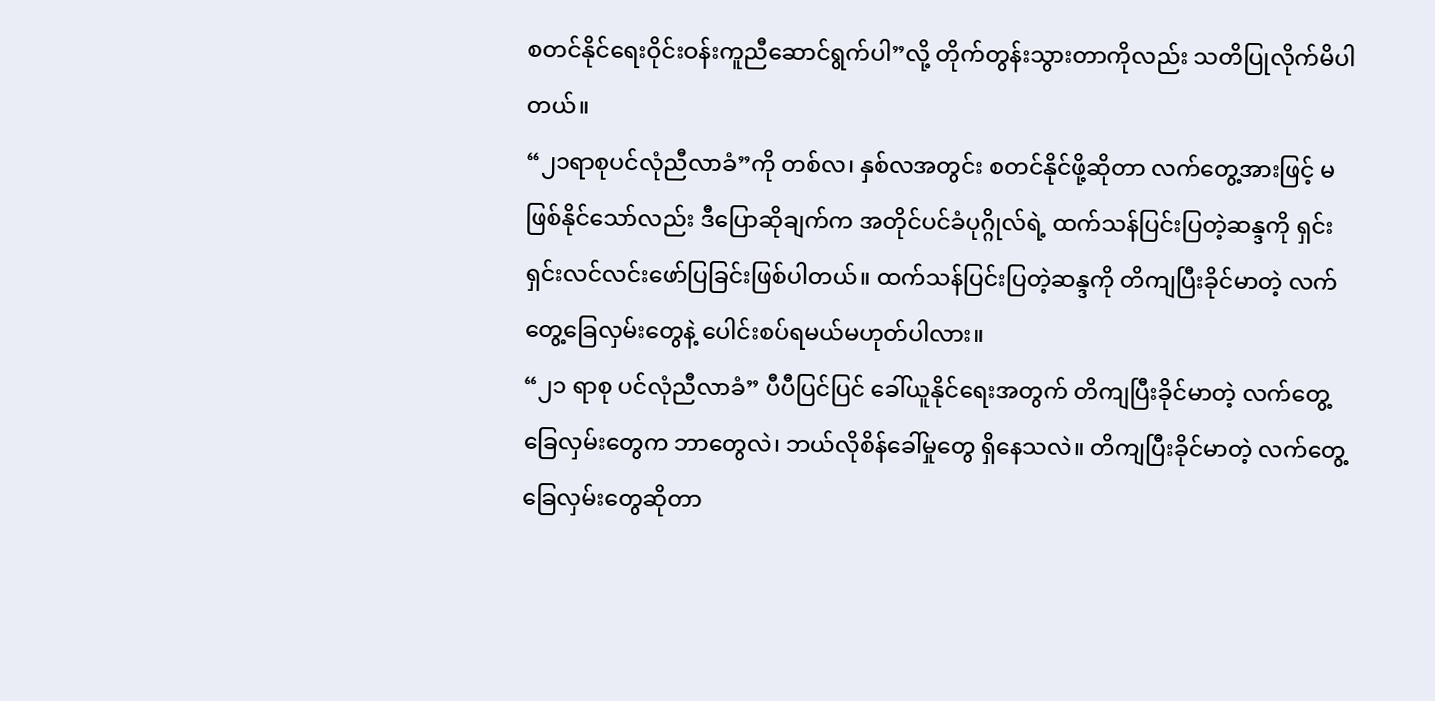စတင်နိုင်ရေးဝိုင်းဝန်းကူညီဆောင်ရွက်ပါ”လို့ တိုက်တွန်းသွားတာကိုလည်း သတိပြုလိုက်မိပါတယ်။
“၂၁ရာစုပင်လုံညီလာခံ”ကို တစ်လ၊ နှစ်လအတွင်း စတင်နိုင်ဖို့ဆိုတာ လက်တွေ့အားဖြင့် မဖြစ်နိုင်သော်လည်း ဒီပြောဆိုချက်က အတိုင်ပင်ခံပုဂ္ဂိုလ်ရဲ့ ထက်သန်ပြင်းပြတဲ့ဆန္ဒကို ရှင်းရှင်းလင်လင်းဖော်ပြခြင်းဖြစ်ပါတယ်။ ထက်သန်ပြင်းပြတဲ့ဆန္ဒကို တိကျပြီးခိုင်မာတဲ့ လက်တွေ့ခြေလှမ်းတွေနဲ့ ပေါင်းစပ်ရမယ်မဟုတ်ပါလား။
“၂၁ ရာစု ပင်လုံညီလာခံ” ပီပီပြင်ပြင် ခေါ်ယူနိုင်ရေးအတွက် တိကျပြီးခိုင်မာတဲ့ လက်တွေ့ခြေလှမ်းတွေက ဘာတွေလဲ၊ ဘယ်လိုစိန်ခေါ်မှုတွေ ရှိနေသလဲ။ တိကျပြီးခိုင်မာတဲ့ လက်တွေ့ခြေလှမ်းတွေဆိုတာ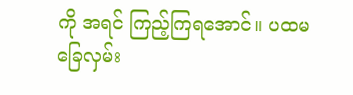ကို အရင် ကြည့်ကြရအောင်။ ပထမခြေလှမ်း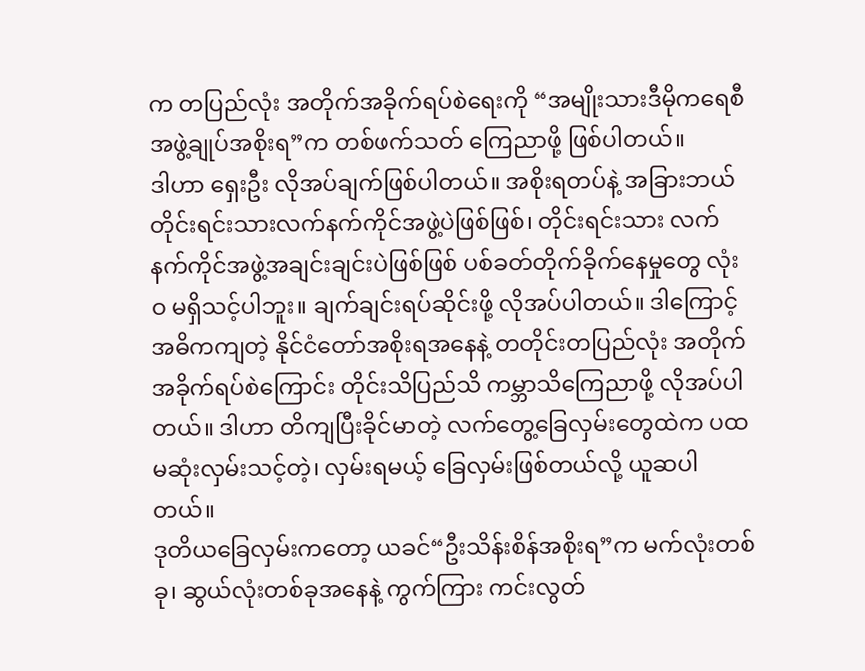က တပြည်လုံး အတိုက်အခိုက်ရပ်စဲရေးကို “အမျိုးသားဒီမိုကရေစီ အဖွဲ့ချုပ်အစိုးရ”က တစ်ဖက်သတ် ကြေညာဖို့ ဖြစ်ပါတယ်။
ဒါဟာ ရှေးဦး လိုအပ်ချက်ဖြစ်ပါတယ်။ အစိုးရတပ်နဲ့ အခြားဘယ်တိုင်းရင်းသားလက်နက်ကိုင်အဖွဲ့ပဲဖြစ်ဖြစ်၊ တိုင်းရင်းသား လက်နက်ကိုင်အဖွဲ့အချင်းချင်းပဲဖြစ်ဖြစ် ပစ်ခတ်တိုက်ခိုက်နေမှုတွေ လုံးဝ မရှိသင့်ပါဘူး။ ချက်ချင်းရပ်ဆိုင်းဖို့ လိုအပ်ပါတယ်။ ဒါကြောင့် အဓိကကျတဲ့ နိုင်ငံတော်အစိုးရအနေနဲ့ တတိုင်းတပြည်လုံး အတိုက်အခိုက်ရပ်စဲကြောင်း တိုင်းသိပြည်သိ ကမ္ဘာသိကြေညာဖို့ လိုအပ်ပါတယ်။ ဒါဟာ တိကျပြီးခိုင်မာတဲ့ လက်တွေ့ခြေလှမ်းတွေထဲက ပထမဆုံးလှမ်းသင့်တဲ့၊ လှမ်းရမယ့် ခြေလှမ်းဖြစ်တယ်လို့ ယူဆပါတယ်။
ဒုတိယခြေလှမ်းကတော့ ယခင်“ဦးသိန်းစိန်အစိုးရ”က မက်လုံးတစ်ခု၊ ဆွယ်လုံးတစ်ခုအနေနဲ့ ကွက်ကြား ကင်းလွတ်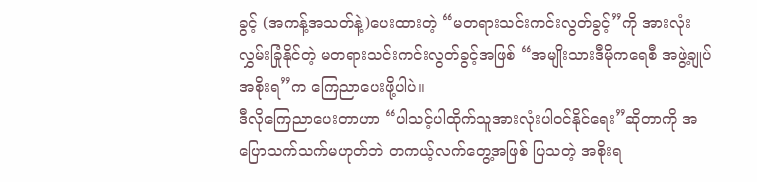ခွင့် (အကန့်အသတ်နဲ့)ပေးထားတဲ့ “မတရားသင်းကင်းလွတ်ခွင့်”ကို အားလုံးလွှမ်းခြုံနိုင်တဲ့ မတရားသင်းကင်းလွတ်ခွင့်အဖြစ် “အမျိုးသားဒီမိုကရေစီ အဖွဲ့ချုပ်အစိုးရ”က ကြေညာပေးဖို့ပါပဲ။
ဒီလိုကြေညာပေးတာဟာ “ပါသင့်ပါထိုက်သူအားလုံးပါဝင်နိုင်ရေး”ဆိုတာကို အပြောသက်သက်မဟုတ်ဘဲ တကယ့်လက်တွေ့အဖြစ် ပြသတဲ့ အစိုးရ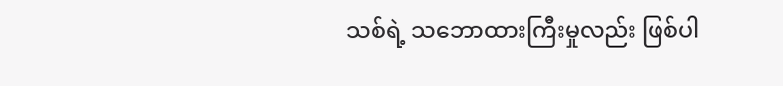သစ်ရဲ့ သဘောထားကြီးမှုလည်း ဖြစ်ပါ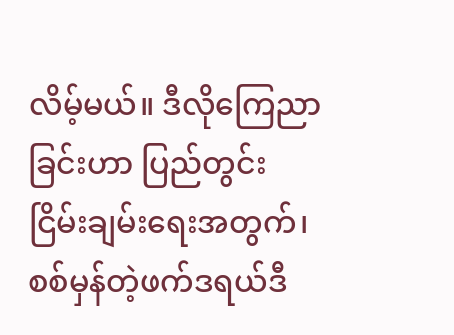လိမ့်မယ်။ ဒီလိုကြေညာ ခြင်းဟာ ပြည်တွင်းငြိမ်းချမ်းရေးအတွက်၊ စစ်မှန်တဲ့ဖက်ဒရယ်ဒီ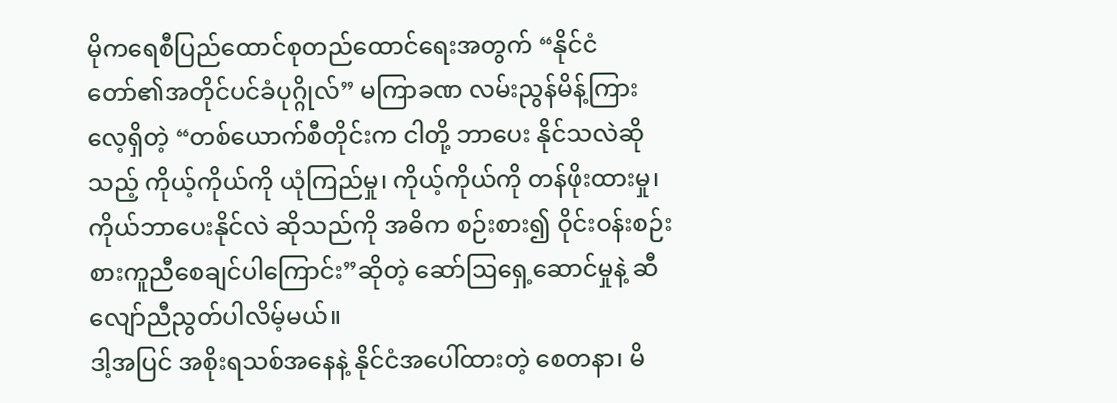မိုကရေစီပြည်ထောင်စုတည်ထောင်ရေးအတွက် “နိုင်ငံတော်၏အတိုင်ပင်ခံပုဂ္ဂိုလ်” မကြာခဏ လမ်းညွန်မိန့်ကြားလေ့ရှိတဲ့ “တစ်ယောက်စီတိုင်းက ငါတို့ ဘာပေး နိုင်သလဲဆိုသည့် ကိုယ့်ကိုယ်ကို ယုံကြည်မှု၊ ကိုယ့်ကိုယ်ကို တန်ဖိုးထားမှု၊ ကိုယ်ဘာပေးနိုင်လဲ ဆိုသည်ကို အဓိက စဉ်းစား၍ ဝိုင်းဝန်းစဉ်းစားကူညီစေချင်ပါကြောင်း”ဆိုတဲ့ ဆော်ဩရှေ့ဆောင်မှုနဲ့ ဆီလျော်ညီညွတ်ပါလိမ့်မယ်။
ဒါ့အပြင် အစိုးရသစ်အနေနဲ့ နိုင်ငံအပေါ်ထားတဲ့ စေတနာ၊ မိ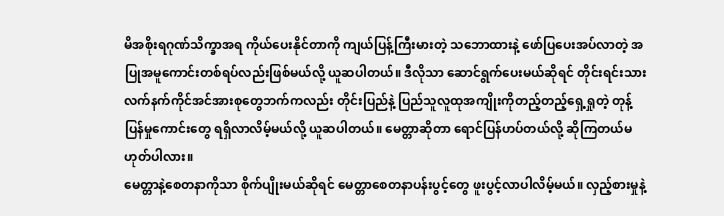မိအစိုးရဂုဏ်သိက္ခာအရ ကိုယ်ပေးနိုင်တာကို ကျယ်ပြန့်ကြီးမားတဲ့ သဘောထားနဲ့ ဖော်ပြပေးအပ်လာတဲ့ အပြုအမူကောင်းတစ်ရပ်လည်းဖြစ်မယ်လို့ ယူဆပါတယ်။ ဒီလိုသာ ဆောင်ရွက်ပေးမယ်ဆိုရင် တိုင်းရင်းသားလက်နက်ကိုင်အင်အားစုတွေဘက်ကလည်း တိုင်းပြည်နဲ့ ပြည်သူလူထုအကျိုးကိုတည့်တည့်ရှေ့ရှုတဲ့ တုန့်ပြန်မှုကောင်းတွေ ရရှိလာလိမ့်မယ်လို့ ယူဆပါတယ်။ မေတ္တာဆိုတာ ရောင်ပြန်ဟပ်တယ်လို့ ဆိုကြတယ်မဟုတ်ပါလား။
မေတ္တာနဲ့စေတနာကိုသာ စိုက်ပျိုးမယ်ဆိုရင် မေတ္တာစေတနာပန်းပွင့်တွေ ဖူးပွင့်လာပါလိမ့်မယ်။ လှည့်စားမှုနဲ့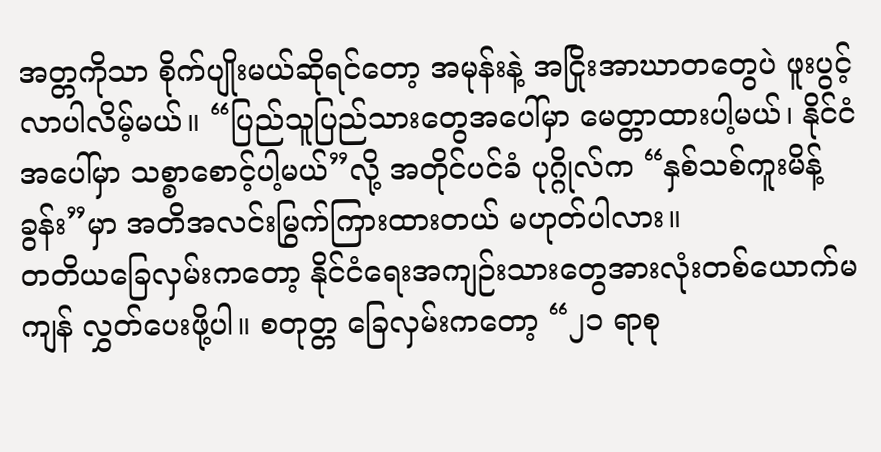အတ္တကိုသာ စိုက်ပျိုးမယ်ဆိုရင်တော့ အမုန်းနဲ့ အငြိုးအာဃာတတွေပဲ ဖူးပွင့်လာပါလိမ့်မယ်။ “ပြည်သူပြည်သားတွေအပေါ်မှာ မေတ္တာထားပါ့မယ်၊ နိုင်ငံအပေါ်မှာ သစ္စာစောင့်ပါ့မယ်”လို့ အတိုင်ပင်ခံ ပုဂ္ဂိုလ်က “နှစ်သစ်ကူးမိန့်ခွန်း”မှာ အတိအလင်းမြွက်ကြားထားတယ် မဟုတ်ပါလား။
တတိယခြေလှမ်းကတော့ နိုင်ငံရေးအကျဉ်းသားတွေအားလုံးတစ်ယောက်မကျန် လွှတ်ပေးဖို့ပါ။ စတုတ္တ ခြေလှမ်းကတော့ “၂၁ ရာစု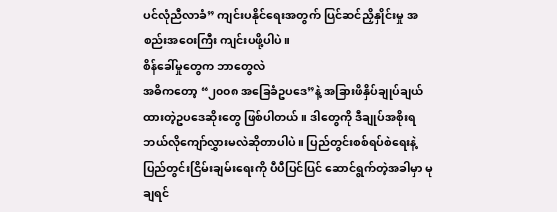ပင်လုံညီလာခံ” ကျင်းပနိုင်ရေးအတွက် ပြင်ဆင်ညှိနှိုင်းမှု အစည်းအဝေးကြီး ကျင်းပဖို့ပါပဲ။
စိန်ခေါ်မှုတွေက ဘာတွေလဲ
အဓိကတော့ “၂၀၀၈ အခြေခံဥပဒေ”နဲ့ အခြားဖိနှိပ်ချုပ်ချယ်ထားတဲ့ဥပဒေဆိုးတွေ ဖြစ်ပါတယ်။ ဒါတွေကို ဒီချုပ်အစိုးရ ဘယ်လိုကျော်လွှားမလဲဆိုတာပါပဲ။ ပြည်တွင်းစစ်ရပ်စဲရေးနဲ့ပြည်တွင်းငြိမ်းချမ်းရေးကို ပီပီပြင်ပြင် ဆောင်ရွက်တဲ့အခါမှာ မုချရင်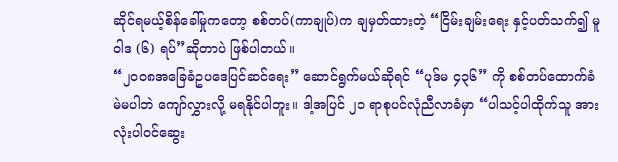ဆိုင်ရမယ့်စိန်ခေါ်မှုကတော့ စစ်တပ်(ကာချုပ်)က ချမှတ်ထားတဲ့ “ငြိမ်းချမ်းရေး နှင့်ပတ်သက်၍ မူဝါဒ (၆) ရပ်”ဆိုတာပဲ ဖြစ်ပါတယ်။
“၂၀၀၈အခြေခံဥပဒေပြင်ဆင်ရေး” ဆောင်ရွက်မယ်ဆိုရင် “ပုဒ်မ ၄၃၆” ကို စစ်တပ်ထောက်ခံ မဲမပါဘဲ ကျော်လွှားလို့ မရနိုင်ပါဘူး။ ဒါ့အပြင် ၂၁ ရာစုပင်လုံညီလာခံမှာ “ပါသင့်ပါထိုက်သူ အားလုံးပါဝင်ဆွေး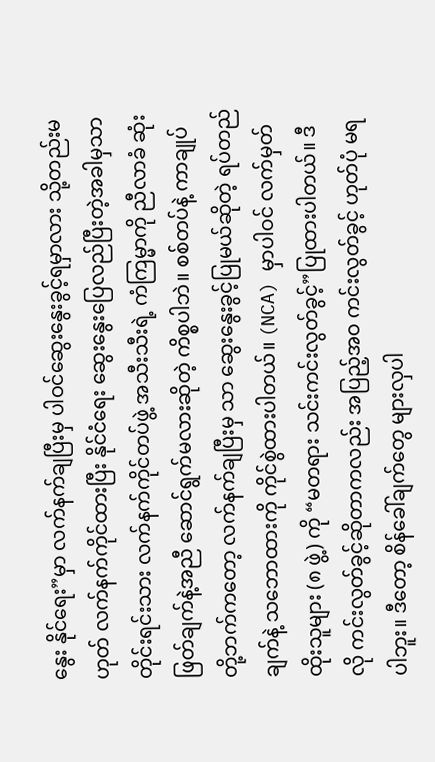နွေး နိုင်ရေး”မှာ လက်နက်ချပြီးမှ ပါဝင်ဆွေးနွေးခွင့်ရမှာလား သို့တည်းမဟုတ် လက်နက်ကိုင်ထားပြီး နိုင်ငံရေး ဆွေးနွေးပြေလည်ပြီးတဲ့အခါမှသာ တိုင်းရင်းသား လက်နက်ကိုင်တပ်ဖွဲ့ အသီးသီးရဲ့ ကံကြမ္မာကို ညီလာခံ ဆုံးဖြတ်ချက်နဲ့အညီ ဆောင်ရွက်မလားဆိုတဲ့ ကိစ္စပါဘဲ။ စစ်တပ်နဲ့ ကာချုပ်တို့ဘက်ကတော့ လက်နက်ချပြီးမှ သာ ဆွေးနွေးခွင့်ပြုမယ်ဆိုတဲ့ ရပ်တည်ချက်နဲ့ သဘောထားကို ကိုင်စွဲထားပါတယ်။ (NCA) မှာပါဝင် လက်မှတ် ထိုးသူများ (၈ ဖွဲ့) ကို “မတရား သင်းကင်းလွတ်ခွင့်”ပြုထားပါတယ်။ ဒီလို ကင်းလွတ်ခွင့်ဆိုတာကလည်း အပြည့်အဝ ကင်းလွတ်ခွင့် ဟုတ်ပုံ မရပါဘူး။ ဒီတော့ စိန်ခေါ်ချက်တွေ များလှပါ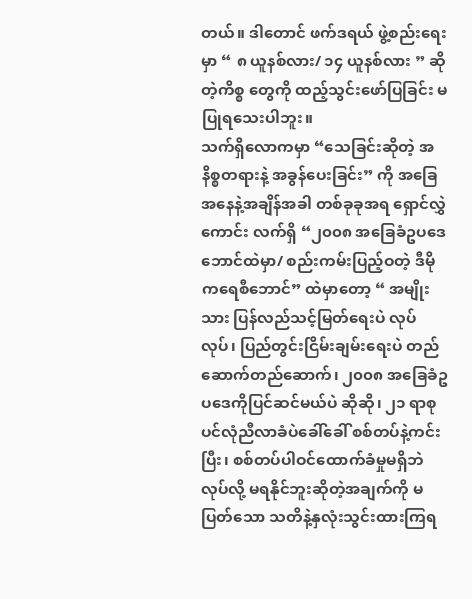တယ်။ ဒါတောင် ဖက်ဒရယ် ဖွဲ့စည်းရေးမှာ “ ၈ ယူနစ်လား/ ၁၄ ယူနစ်လား ” ဆိုတဲ့ကိစ္စ တွေကို ထည့်သွင်းဖော်ပြခြင်း မပြုရသေးပါဘူး။
သက်ရှိလောကမှာ “သေခြင်းဆိုတဲ့ အနိစ္စတရားနဲ့ အခွန်ပေးခြင်း” ကို အခြေအနေနဲ့အချိန်အခါ တစ်ခုခုအရ ရှောင်လွှဲကောင်း လက်ရှိ “၂၀၀၈ အခြေခံဥပဒေဘောင်ထဲမှာ/ စည်းကမ်းပြည့်ဝတဲ့ ဒီမိုကရေစီဘောင်” ထဲမှာတော့ “ အမျိုးသား ပြန်လည်သင့်မြတ်ရေးပဲ လုပ်လုပ်၊ ပြည်တွင်းငြိမ်းချမ်းရေးပဲ တည်ဆောက်တည်ဆောက်၊ ၂၀၀၈ အခြေခံဥပဒေကိုပြင်ဆင်မယ်ပဲ ဆိုဆို၊ ၂၁ ရာစု ပင်လုံညီလာခံပဲခေါ်ခေါ် စစ်တပ်နဲ့ကင်းပြီး၊ စစ်တပ်ပါဝင်ထောက်ခံမှုမရှိဘဲလုပ်လို့ မရနိုင်ဘူးဆိုတဲ့အချက်ကို မပြတ်သော သတိနဲ့နှလုံးသွင်းထားကြရ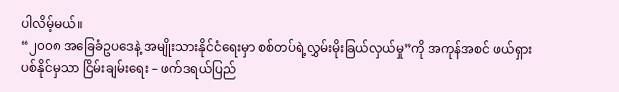ပါလိမ့်မယ်။
“၂၀၀၈ အခြေခံဥပဒေနဲ့ အမျိုးသားနိုင်ငံရေးမှာ စစ်တပ်ရဲ့လွှမ်းမိုးခြယ်လှယ်မှု”ကို အကုန်အစင် ဖယ်ရှားပစ်နိုင်မှသာ ငြိမ်းချမ်းရေး – ဖက်ဒရယ်ပြည်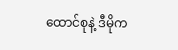ထောင်စုနဲ့ ဒီမိုက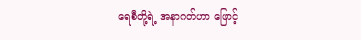ရေစီတို့ရဲ့ အနာဂတ်ဟာ ဖြောင့်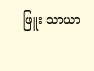ဖြူး သာယာ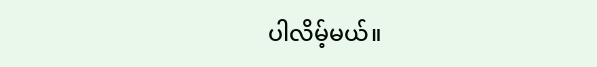ပါလိမ့်မယ်။